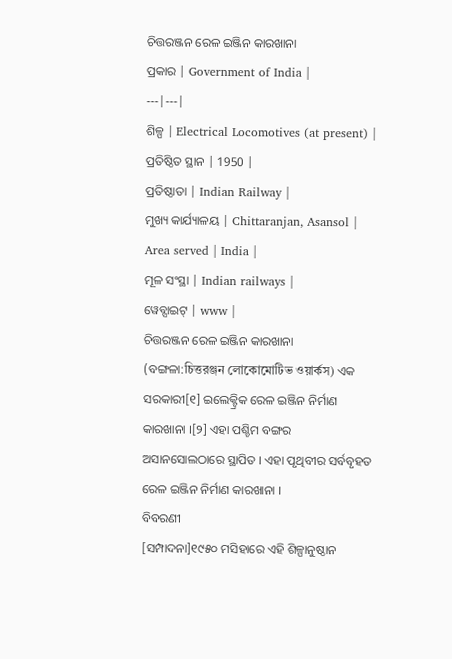ଚିତ୍ତରଞ୍ଜନ ରେଳ ଇଞ୍ଜିନ କାରଖାନା
ପ୍ରକାର | Government of India |
---|---|
ଶିଳ୍ପ | Electrical Locomotives (at present) |
ପ୍ରତିଷ୍ଠିତ ସ୍ଥାନ | 1950 |
ପ୍ରତିଷ୍ଠାତା | Indian Railway |
ମୁଖ୍ୟ କାର୍ଯ୍ୟାଳୟ | Chittaranjan, Asansol |
Area served | India |
ମୂଳ ସଂସ୍ଥା | Indian railways |
ୱେବ୍ସାଇଟ୍ | www |
ଚିତ୍ତରଞ୍ଜନ ରେଳ ଇଞ୍ଜିନ କାରଖାନା (ବଙ୍ଗଳା:চিত্তরঞ্জন লোকোমোটিভ ওয়ার্কস) ଏକ ସରକାରୀ[୧] ଇଲେକ୍ଟ୍ରିକ ରେଳ ଇଞ୍ଜିନ ନିର୍ମାଣ କାରଖାନା ।[୨] ଏହା ପଶ୍ଚିମ ବଙ୍ଗର ଅସାନସୋଲଠାରେ ସ୍ଥାପିତ । ଏହା ପୃଥିବୀର ସର୍ବବୃହତ ରେଳ ଇଞ୍ଜିନ ନିର୍ମାଣ କାରଖାନା ।
ବିବରଣୀ
[ସମ୍ପାଦନା]୧୯୫୦ ମସିହାରେ ଏହି ଶିଳ୍ପାନୁଷ୍ଠାନ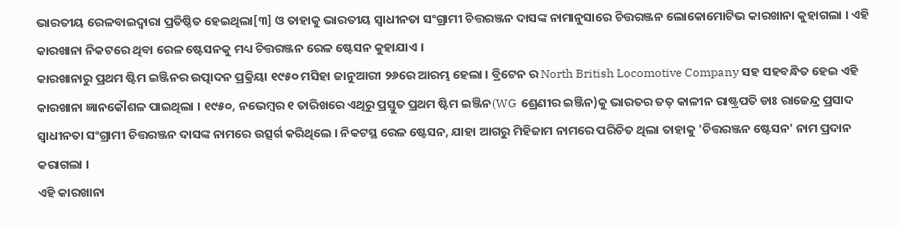ଭାରତୀୟ ରେଳବାଇଦ୍ୱାରା ପ୍ରତିଷ୍ଠିତ ହେଇଥିଲା[୩] ଓ ତାହାକୁ ଭାରତୀୟ ସ୍ୱାଧୀନତା ସଂଗ୍ରାମୀ ଚିତ୍ତରଞ୍ଜନ ଦାସଙ୍କ ନାମାନୁସାରେ ଚିତ୍ତରଞ୍ଜନ ଲୋକୋମୋଟିଭ କାରଖାନା କୁହାଗଲା । ଏହି କାରଖାନା ନିକଟରେ ଥିବା ରେଳ ଷ୍ଟେସନକୁ ମଧ୍ୟ ଚିତ୍ତରଞ୍ଜନ ରେଳ ଷ୍ଟେସନ କୁହାଯାଏ ।
କାରଖାନାରୁ ପ୍ରଥମ ଷ୍ଟିମ ଇଞ୍ଜିନର ଉତ୍ପାଦନ ପ୍ରକ୍ରିୟା ୧୯୫୦ ମସିହା ଜାନୁଆରୀ ୨୬ରେ ଆରମ୍ଭ ହେଲା । ବ୍ରିଟେନ ର North British Locomotive Company ସହ ସହବନ୍ଧିତ ହେଇ ଏହି କାରଖାନା ଜ୍ଞାନକୌଶଳ ପାଇଥିଲା । ୧୯୫୦, ନଭେମ୍ବର ୧ ତାରିଖରେ ଏଥିରୁ ପ୍ରସ୍ତୁତ ପ୍ରଥମ ଷ୍ଟିମ ଇଞ୍ଜିନ(WG ଶ୍ରେଣୀର ଇଞ୍ଜିନ)କୁ ଭାରତର ତତ୍ କାଳୀନ ରାଷ୍ଟ୍ରପତି ଡାଃ ରାଜେନ୍ଦ୍ର ପ୍ରସାଦ ସ୍ୱାଧୀନତା ସଂଗ୍ରାମୀ ଚିତ୍ତରଞ୍ଜନ ଦାସଙ୍କ ନାମରେ ଉତ୍ସର୍ଗ କରିଥିଲେ । ନିକଟସ୍ଥ ରେଳ ଷ୍ଟେସନ, ଯାହା ଆଗରୁ ମିହିଜାମ ନାମରେ ପରିଚିତ ଥିଲା ତାହାକୁ 'ଚିତ୍ତରଞ୍ଜନ ଷ୍ଟେସନ' ନାମ ପ୍ରଦାନ କରାଗଲା ।
ଏହି କାରଖାନା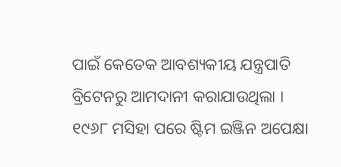ପାଇଁ କେତେକ ଆବଶ୍ୟକୀୟ ଯନ୍ତ୍ରପାତି ବ୍ରିଟେନରୁ ଆମଦାନୀ କରାଯାଉଥିଲା ।
୧୯୬୮ ମସିହା ପରେ ଷ୍ଟିମ ଇଞ୍ଜିନ ଅପେକ୍ଷା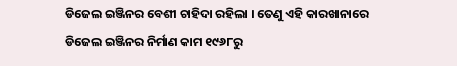ଡିଜେଲ ଇଞ୍ଜିନର ବେଶୀ ଚାହିଦା ରହିଲା । ତେଣୁ ଏହି କାରଖାନାରେ ଡିଜେଲ ଇଞ୍ଜିନର ନିର୍ମାଣ କାମ ୧୯୬୮ରୁ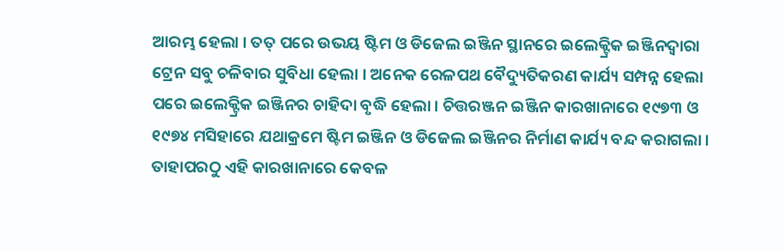ଆରମ୍ଭ ହେଲା । ତତ୍ ପରେ ଉଭୟ ଷ୍ଟିମ ଓ ଡିଜେଲ ଇଞ୍ଜିନ ସ୍ଥାନରେ ଇଲେକ୍ଟ୍ରିକ ଇଞ୍ଜିନଦ୍ୱାରା ଟ୍ରେନ ସବୁ ଚଳିବାର ସୁବିଧା ହେଲା । ଅନେକ ରେଳପଥ ବୈଦ୍ୟୁତିକରଣ କାର୍ଯ୍ୟ ସମ୍ପନ୍ନ ହେଲା ପରେ ଇଲେକ୍ଟ୍ରିକ ଇଞ୍ଜିନର ଚାହିଦା ବୃଦ୍ଧି ହେଲା । ଚିତ୍ତରଞ୍ଜନ ଇଞ୍ଜିନ କାରଖାନାରେ ୧୯୭୩ ଓ ୧୯୭୪ ମସିହାରେ ଯଥାକ୍ରମେ ଷ୍ଟିମ ଇଞ୍ଜିନ ଓ ଡିଜେଲ ଇଞ୍ଜିନର ନିର୍ମାଣ କାର୍ଯ୍ୟ ବନ୍ଦ କରାଗଲା । ତାହାପରଠୁ ଏହି କାରଖାନାରେ କେବଳ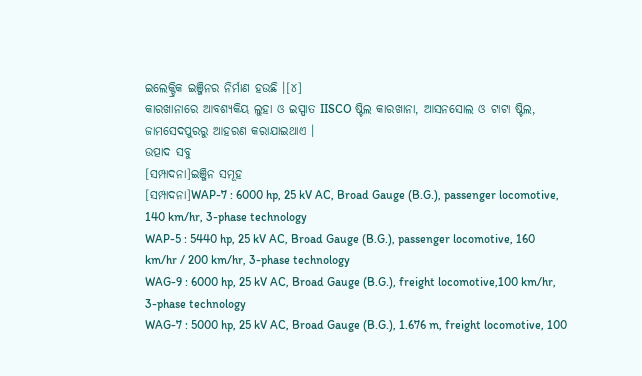ଇଲେକ୍ଟ୍ରିକ ଇଞ୍ଜିନର ନିର୍ମାଣ ହଉଛି ।[୪]
କାରଖାନାରେ ଆବଶ୍ୟକିୟ ଲୁହା ଓ ଇସ୍ପାତ IISCO ଷ୍ଟିଲ କାରଖାନା, ଆସନସୋଲ ଓ ଟାଟା ଷ୍ଟିଲ, ଜାମସେଦପୁରରୁ ଆହରଣ କରାଯାଇଥାଏ ।
ଉତ୍ପାଦ ସବୁ
[ସମ୍ପାଦନା]ଇଞ୍ଜିନ ସମୂହ
[ସମ୍ପାଦନା]WAP-7 : 6000 hp, 25 kV AC, Broad Gauge (B.G.), passenger locomotive, 140 km/hr, 3-phase technology
WAP-5 : 5440 hp, 25 kV AC, Broad Gauge (B.G.), passenger locomotive, 160 km/hr / 200 km/hr, 3-phase technology
WAG-9 : 6000 hp, 25 kV AC, Broad Gauge (B.G.), freight locomotive,100 km/hr, 3-phase technology
WAG-7 : 5000 hp, 25 kV AC, Broad Gauge (B.G.), 1.676 m, freight locomotive, 100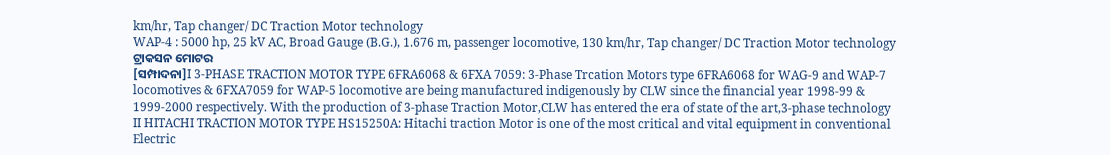km/hr, Tap changer/ DC Traction Motor technology
WAP-4 : 5000 hp, 25 kV AC, Broad Gauge (B.G.), 1.676 m, passenger locomotive, 130 km/hr, Tap changer/ DC Traction Motor technology
ଟ୍ରାକସନ ମୋଟର
[ସମ୍ପାଦନା]I 3-PHASE TRACTION MOTOR TYPE 6FRA6068 & 6FXA 7059: 3-Phase Trcation Motors type 6FRA6068 for WAG-9 and WAP-7 locomotives & 6FXA7059 for WAP-5 locomotive are being manufactured indigenously by CLW since the financial year 1998-99 & 1999-2000 respectively. With the production of 3-phase Traction Motor,CLW has entered the era of state of the art,3-phase technology
II HITACHI TRACTION MOTOR TYPE HS15250A: Hitachi traction Motor is one of the most critical and vital equipment in conventional Electric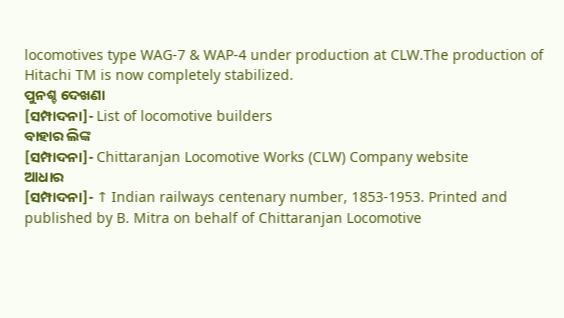locomotives type WAG-7 & WAP-4 under production at CLW.The production of Hitachi TM is now completely stabilized.
ପୁନଶ୍ଚ ଦେଖଣା
[ସମ୍ପାଦନା]- List of locomotive builders
ବାହାର ଲିଙ୍କ
[ସମ୍ପାଦନା]- Chittaranjan Locomotive Works (CLW) Company website
ଆଧାର
[ସମ୍ପାଦନା]- ↑ Indian railways centenary number, 1853-1953. Printed and published by B. Mitra on behalf of Chittaranjan Locomotive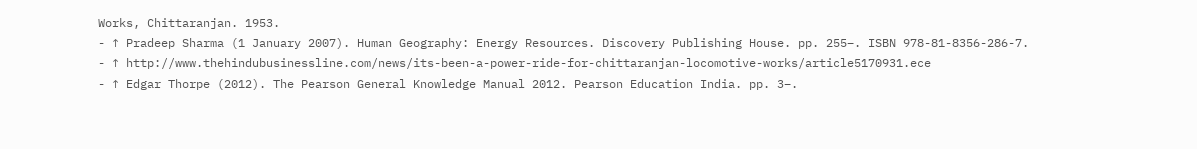Works, Chittaranjan. 1953.
- ↑ Pradeep Sharma (1 January 2007). Human Geography: Energy Resources. Discovery Publishing House. pp. 255–. ISBN 978-81-8356-286-7.
- ↑ http://www.thehindubusinessline.com/news/its-been-a-power-ride-for-chittaranjan-locomotive-works/article5170931.ece
- ↑ Edgar Thorpe (2012). The Pearson General Knowledge Manual 2012. Pearson Education India. pp. 3–.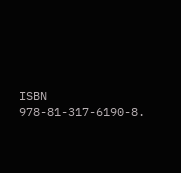ISBN 978-81-317-6190-8.